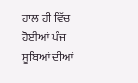ਹਾਲ ਹੀ ਵਿੱਚ ਹੋਈਆਂ ਪੰਜ ਸੂਬਿਆਂ ਦੀਆਂ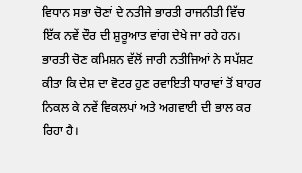ਵਿਧਾਨ ਸਭਾ ਚੋਣਾਂ ਦੇ ਨਤੀਜੇ ਭਾਰਤੀ ਰਾਜਨੀਤੀ ਵਿੱਚ ਇੱਕ ਨਵੇਂ ਦੌਰ ਦੀ ਸ਼ੁਰੂਆਤ ਵਾਂਗ ਦੇਖੇ ਜਾ ਰਹੇ ਹਨ। ਭਾਰਤੀ ਚੋਣ ਕਮਿਸ਼ਨ ਵੱਲੋਂ ਜਾਰੀ ਨਤੀਜਿਆਂ ਨੇ ਸਪੱਸ਼ਟ ਕੀਤਾ ਕਿ ਦੇਸ਼ ਦਾ ਵੋਟਰ ਹੁਣ ਰਵਾਇਤੀ ਧਾਰਾਵਾਂ ਤੋਂ ਬਾਹਰ ਨਿਕਲ ਕੇ ਨਵੇਂ ਵਿਕਲਪਾਂ ਅਤੇ ਅਗਵਾਈ ਦੀ ਭਾਲ ਕਰ ਰਿਹਾ ਹੈ।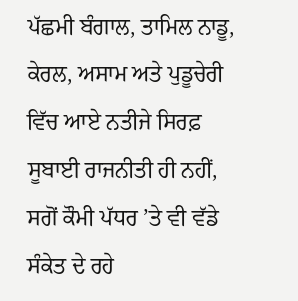ਪੱਛਮੀ ਬੰਗਾਲ, ਤਾਮਿਲ ਨਾਡੂ, ਕੇਰਲ, ਅਸਾਮ ਅਤੇ ਪੁਡੂਚੇਰੀ ਵਿੱਚ ਆਏ ਨਤੀਜੇ ਸਿਰਫ਼ ਸੂਬਾਈ ਰਾਜਨੀਤੀ ਹੀ ਨਹੀਂ, ਸਗੋਂ ਕੌਮੀ ਪੱਧਰ ’ਤੇ ਵੀ ਵੱਡੇ ਸੰਕੇਤ ਦੇ ਰਹੇ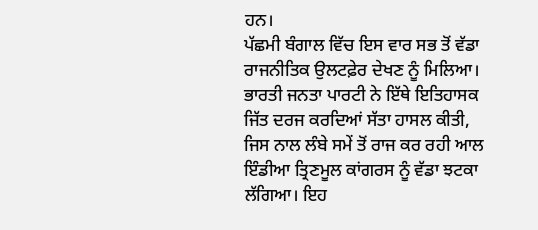ਹਨ।
ਪੱਛਮੀ ਬੰਗਾਲ ਵਿੱਚ ਇਸ ਵਾਰ ਸਭ ਤੋਂ ਵੱਡਾ ਰਾਜਨੀਤਿਕ ਉਲਟਫ਼ੇਰ ਦੇਖਣ ਨੂੰ ਮਿਲਿਆ। ਭਾਰਤੀ ਜਨਤਾ ਪਾਰਟੀ ਨੇ ਇੱਥੇ ਇਤਿਹਾਸਕ ਜਿੱਤ ਦਰਜ ਕਰਦਿਆਂ ਸੱਤਾ ਹਾਸਲ ਕੀਤੀ, ਜਿਸ ਨਾਲ ਲੰਬੇ ਸਮੇਂ ਤੋਂ ਰਾਜ ਕਰ ਰਹੀ ਆਲ ਇੰਡੀਆ ਤ੍ਰਿਣਮੂਲ ਕਾਂਗਰਸ ਨੂੰ ਵੱਡਾ ਝਟਕਾ ਲੱਗਿਆ। ਇਹ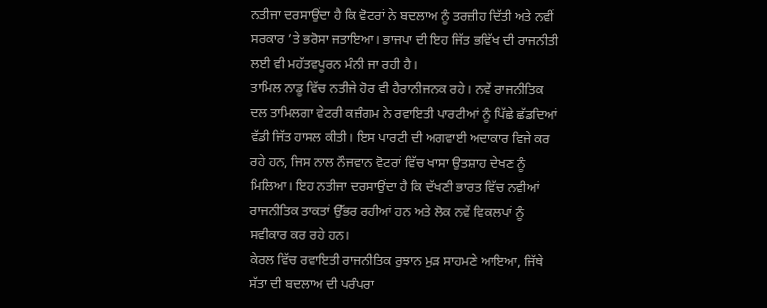ਨਤੀਜਾ ਦਰਸਾਉਂਦਾ ਹੈ ਕਿ ਵੋਟਰਾਂ ਨੇ ਬਦਲਾਅ ਨੂੰ ਤਰਜ਼ੀਹ ਦਿੱਤੀ ਅਤੇ ਨਵੀਂ ਸਰਕਾਰ ’ਤੇ ਭਰੋਸਾ ਜਤਾਇਆ। ਭਾਜਪਾ ਦੀ ਇਹ ਜਿੱਤ ਭਵਿੱਖ ਦੀ ਰਾਜਨੀਤੀ ਲਈ ਵੀ ਮਹੱਤਵਪੂਰਨ ਮੰਨੀ ਜਾ ਰਹੀ ਹੈ।
ਤਾਮਿਲ ਨਾਡੂ ਵਿੱਚ ਨਤੀਜੇ ਹੋਰ ਵੀ ਹੈਰਾਨੀਜਨਕ ਰਹੇ। ਨਵੇਂ ਰਾਜਨੀਤਿਕ ਦਲ ਤਾਮਿਲਗਾ ਵੇਟਰੀ ਕਜ਼ੰਗਮ ਨੇ ਰਵਾਇਤੀ ਪਾਰਟੀਆਂ ਨੂੰ ਪਿੱਛੇ ਛੱਡਦਿਆਂ ਵੱਡੀ ਜਿੱਤ ਹਾਸਲ ਕੀਤੀ। ਇਸ ਪਾਰਟੀ ਦੀ ਅਗਵਾਈ ਅਦਾਕਾਰ ਵਿਜੇ ਕਰ ਰਹੇ ਹਨ, ਜਿਸ ਨਾਲ ਨੌਜਵਾਨ ਵੋਟਰਾਂ ਵਿੱਚ ਖਾਸਾ ਉਤਸ਼ਾਹ ਦੇਖਣ ਨੂੰ ਮਿਲਿਆ। ਇਹ ਨਤੀਜਾ ਦਰਸਾਉਂਦਾ ਹੈ ਕਿ ਦੱਖਣੀ ਭਾਰਤ ਵਿੱਚ ਨਵੀਆਂ ਰਾਜਨੀਤਿਕ ਤਾਕਤਾਂ ਉੱਭਰ ਰਹੀਆਂ ਹਨ ਅਤੇ ਲੋਕ ਨਵੇਂ ਵਿਕਲਪਾਂ ਨੂੰ ਸਵੀਕਾਰ ਕਰ ਰਹੇ ਹਨ।
ਕੇਰਲ ਵਿੱਚ ਰਵਾਇਤੀ ਰਾਜਨੀਤਿਕ ਰੁਝਾਨ ਮੁੜ ਸਾਹਮਣੇ ਆਇਆ, ਜਿੱਥੇ ਸੱਤਾ ਦੀ ਬਦਲਾਅ ਦੀ ਪਰੰਪਰਾ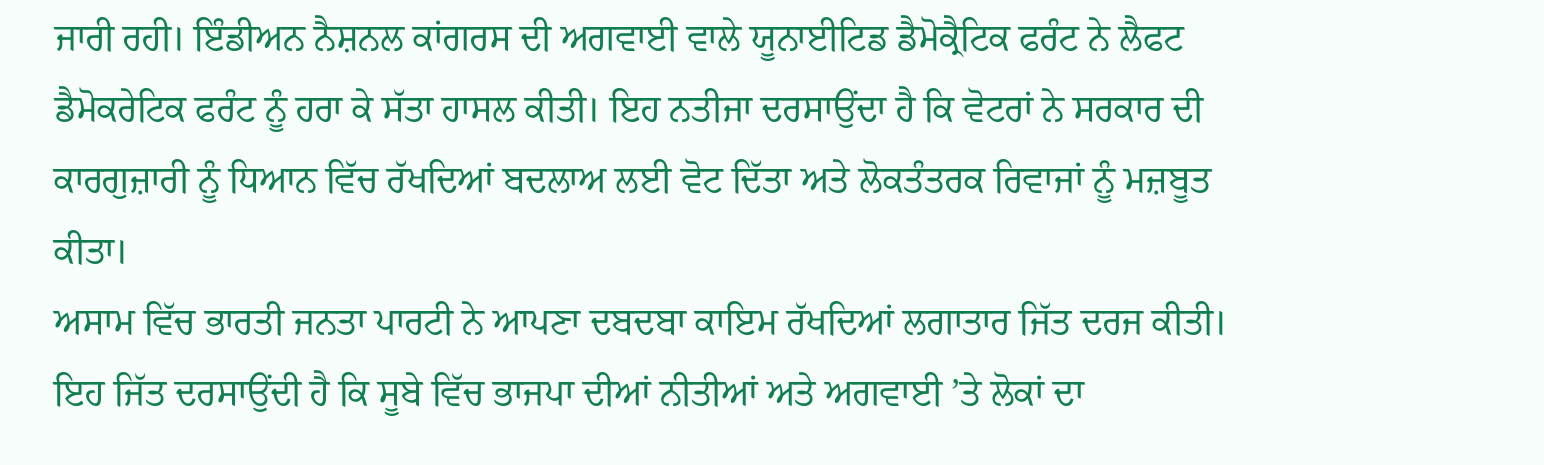ਜਾਰੀ ਰਹੀ। ਇੰਡੀਅਨ ਨੈਸ਼ਨਲ ਕਾਂਗਰਸ ਦੀ ਅਗਵਾਈ ਵਾਲੇ ਯੂਨਾਈਟਿਡ ਡੈਮੋਕ੍ਰੈਟਿਕ ਫਰੰਟ ਨੇ ਲੈਫਟ ਡੈਮੋਕਰੇਟਿਕ ਫਰੰਟ ਨੂੰ ਹਰਾ ਕੇ ਸੱਤਾ ਹਾਸਲ ਕੀਤੀ। ਇਹ ਨਤੀਜਾ ਦਰਸਾਉਂਦਾ ਹੈ ਕਿ ਵੋਟਰਾਂ ਨੇ ਸਰਕਾਰ ਦੀ ਕਾਰਗੁਜ਼ਾਰੀ ਨੂੰ ਧਿਆਨ ਵਿੱਚ ਰੱਖਦਿਆਂ ਬਦਲਾਅ ਲਈ ਵੋਟ ਦਿੱਤਾ ਅਤੇ ਲੋਕਤੰਤਰਕ ਰਿਵਾਜਾਂ ਨੂੰ ਮਜ਼ਬੂਤ ਕੀਤਾ।
ਅਸਾਮ ਵਿੱਚ ਭਾਰਤੀ ਜਨਤਾ ਪਾਰਟੀ ਨੇ ਆਪਣਾ ਦਬਦਬਾ ਕਾਇਮ ਰੱਖਦਿਆਂ ਲਗਾਤਾਰ ਜਿੱਤ ਦਰਜ ਕੀਤੀ। ਇਹ ਜਿੱਤ ਦਰਸਾਉਂਦੀ ਹੈ ਕਿ ਸੂਬੇ ਵਿੱਚ ਭਾਜਪਾ ਦੀਆਂ ਨੀਤੀਆਂ ਅਤੇ ਅਗਵਾਈ ’ਤੇ ਲੋਕਾਂ ਦਾ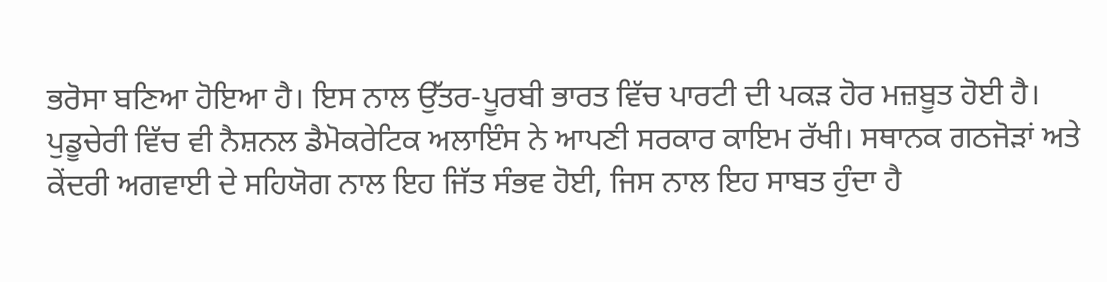ਭਰੋਸਾ ਬਣਿਆ ਹੋਇਆ ਹੈ। ਇਸ ਨਾਲ ਉੱਤਰ-ਪੂਰਬੀ ਭਾਰਤ ਵਿੱਚ ਪਾਰਟੀ ਦੀ ਪਕੜ ਹੋਰ ਮਜ਼ਬੂਤ ਹੋਈ ਹੈ।
ਪੁਡੂਚੇਰੀ ਵਿੱਚ ਵੀ ਨੈਸ਼ਨਲ ਡੈਮੋਕਰੇਟਿਕ ਅਲਾਇੰਸ ਨੇ ਆਪਣੀ ਸਰਕਾਰ ਕਾਇਮ ਰੱਖੀ। ਸਥਾਨਕ ਗਠਜੋੜਾਂ ਅਤੇ ਕੇਂਦਰੀ ਅਗਵਾਈ ਦੇ ਸਹਿਯੋਗ ਨਾਲ ਇਹ ਜਿੱਤ ਸੰਭਵ ਹੋਈ, ਜਿਸ ਨਾਲ ਇਹ ਸਾਬਤ ਹੁੰਦਾ ਹੈ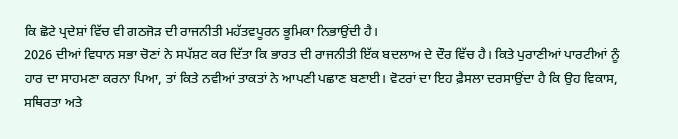ਕਿ ਛੋਟੇ ਪ੍ਰਦੇਸ਼ਾਂ ਵਿੱਚ ਵੀ ਗਠਜੋੜ ਦੀ ਰਾਜਨੀਤੀ ਮਹੱਤਵਪੂਰਨ ਭੂਮਿਕਾ ਨਿਭਾਉਂਦੀ ਹੈ।
2026 ਦੀਆਂ ਵਿਧਾਨ ਸਭਾ ਚੋਣਾਂ ਨੇ ਸਪੱਸ਼ਟ ਕਰ ਦਿੱਤਾ ਕਿ ਭਾਰਤ ਦੀ ਰਾਜਨੀਤੀ ਇੱਕ ਬਦਲਾਅ ਦੇ ਦੌਰ ਵਿੱਚ ਹੈ। ਕਿਤੇ ਪੁਰਾਣੀਆਂ ਪਾਰਟੀਆਂ ਨੂੰ ਹਾਰ ਦਾ ਸਾਹਮਣਾ ਕਰਨਾ ਪਿਆ, ਤਾਂ ਕਿਤੇ ਨਵੀਆਂ ਤਾਕਤਾਂ ਨੇ ਆਪਣੀ ਪਛਾਣ ਬਣਾਈ। ਵੋਟਰਾਂ ਦਾ ਇਹ ਫ਼ੈਸਲਾ ਦਰਸਾਉਂਦਾ ਹੈ ਕਿ ਉਹ ਵਿਕਾਸ, ਸਥਿਰਤਾ ਅਤੇ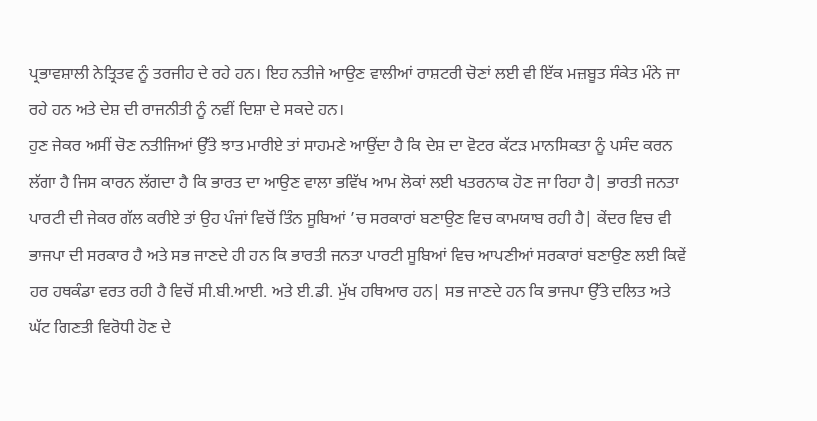ਪ੍ਰਭਾਵਸ਼ਾਲੀ ਨੇਤ੍ਰਿਤਵ ਨੂੰ ਤਰਜੀਹ ਦੇ ਰਹੇ ਹਨ। ਇਹ ਨਤੀਜੇ ਆਉਣ ਵਾਲੀਆਂ ਰਾਸ਼ਟਰੀ ਚੋਣਾਂ ਲਈ ਵੀ ਇੱਕ ਮਜ਼ਬੂਤ ਸੰਕੇਤ ਮੰਨੇ ਜਾ ਰਹੇ ਹਨ ਅਤੇ ਦੇਸ਼ ਦੀ ਰਾਜਨੀਤੀ ਨੂੰ ਨਵੀਂ ਦਿਸ਼ਾ ਦੇ ਸਕਦੇ ਹਨ।
ਹੁਣ ਜੇਕਰ ਅਸੀਂ ਚੋਣ ਨਤੀਜਿਆਂ ਉੱਤੇ ਝਾਤ ਮਾਰੀਏ ਤਾਂ ਸਾਹਮਣੇ ਆਉਂਦਾ ਹੈ ਕਿ ਦੇਸ਼ ਦਾ ਵੋਟਰ ਕੱਟੜ ਮਾਨਸਿਕਤਾ ਨੂੰ ਪਸੰਦ ਕਰਨ ਲੱਗਾ ਹੈ ਜਿਸ ਕਾਰਨ ਲੱਗਦਾ ਹੈ ਕਿ ਭਾਰਤ ਦਾ ਆਉਣ ਵਾਲਾ ਭਵਿੱਖ ਆਮ ਲੋਕਾਂ ਲਈ ਖਤਰਨਾਕ ਹੋਣ ਜਾ ਰਿਹਾ ਹੈ| ਭਾਰਤੀ ਜਨਤਾ ਪਾਰਟੀ ਦੀ ਜੇਕਰ ਗੱਲ ਕਰੀਏ ਤਾਂ ਉਹ ਪੰਜਾਂ ਵਿਚੋਂ ਤਿੰਨ ਸੂਬਿਆਂ ’ਚ ਸਰਕਾਰਾਂ ਬਣਾਉਣ ਵਿਚ ਕਾਮਯਾਬ ਰਹੀ ਹੈ| ਕੇਂਦਰ ਵਿਚ ਵੀ ਭਾਜਪਾ ਦੀ ਸਰਕਾਰ ਹੈ ਅਤੇ ਸਭ ਜਾਣਦੇ ਹੀ ਹਨ ਕਿ ਭਾਰਤੀ ਜਨਤਾ ਪਾਰਟੀ ਸੂਬਿਆਂ ਵਿਚ ਆਪਣੀਆਂ ਸਰਕਾਰਾਂ ਬਣਾਉਣ ਲਈ ਕਿਵੇਂ ਹਰ ਹਥਕੰਡਾ ਵਰਤ ਰਹੀ ਹੈ ਵਿਚੋਂ ਸੀ.ਬੀ.ਆਈ. ਅਤੇ ਈ.ਡੀ. ਮੁੱਖ ਹਥਿਆਰ ਹਨ| ਸਭ ਜਾਣਦੇ ਹਨ ਕਿ ਭਾਜਪਾ ਉੱਤੇ ਦਲਿਤ ਅਤੇ ਘੱਟ ਗਿਣਤੀ ਵਿਰੋਧੀ ਹੋਣ ਦੇ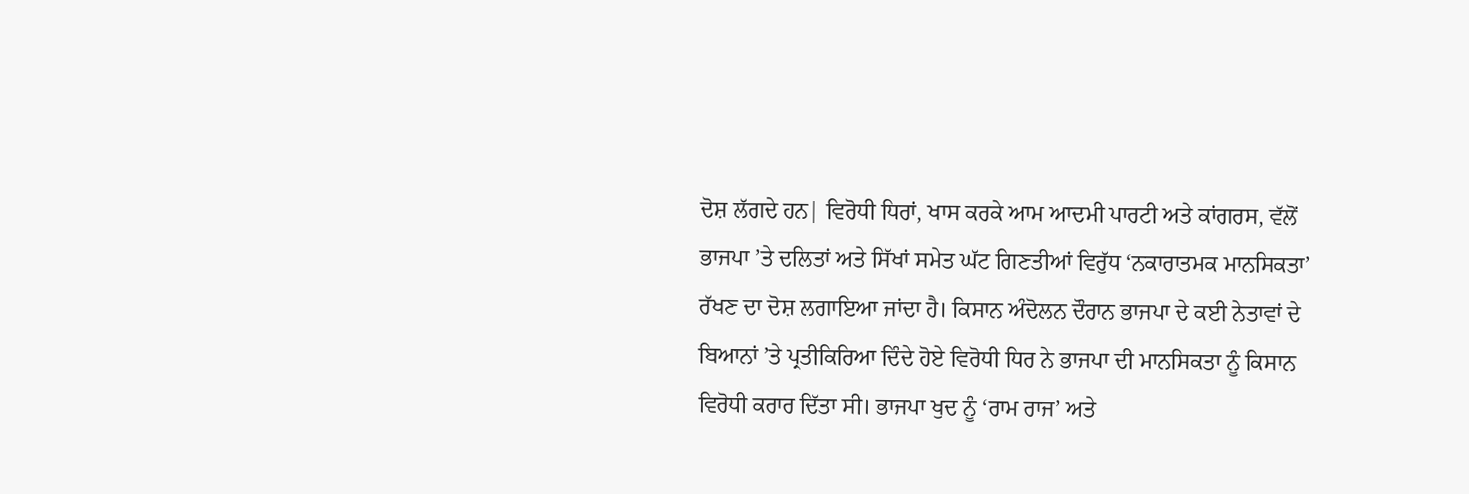ਦੋਸ਼ ਲੱਗਦੇ ਹਨ| ਵਿਰੋਧੀ ਧਿਰਾਂ, ਖਾਸ ਕਰਕੇ ਆਮ ਆਦਮੀ ਪਾਰਟੀ ਅਤੇ ਕਾਂਗਰਸ, ਵੱਲੋਂ ਭਾਜਪਾ ’ਤੇ ਦਲਿਤਾਂ ਅਤੇ ਸਿੱਖਾਂ ਸਮੇਤ ਘੱਟ ਗਿਣਤੀਆਂ ਵਿਰੁੱਧ ‘ਨਕਾਰਾਤਮਕ ਮਾਨਸਿਕਤਾ’ ਰੱਖਣ ਦਾ ਦੋਸ਼ ਲਗਾਇਆ ਜਾਂਦਾ ਹੈ। ਕਿਸਾਨ ਅੰਦੋਲਨ ਦੌਰਾਨ ਭਾਜਪਾ ਦੇ ਕਈ ਨੇਤਾਵਾਂ ਦੇ ਬਿਆਨਾਂ ’ਤੇ ਪ੍ਰਤੀਕਿਰਿਆ ਦਿੰਦੇ ਹੋਏ ਵਿਰੋਧੀ ਧਿਰ ਨੇ ਭਾਜਪਾ ਦੀ ਮਾਨਸਿਕਤਾ ਨੂੰ ਕਿਸਾਨ ਵਿਰੋਧੀ ਕਰਾਰ ਦਿੱਤਾ ਸੀ। ਭਾਜਪਾ ਖੁਦ ਨੂੰ ‘ਰਾਮ ਰਾਜ’ ਅਤੇ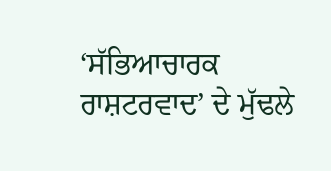‘ਸੱਭਿਆਚਾਰਕ ਰਾਸ਼ਟਰਵਾਦ’ ਦੇ ਮੁੱਢਲੇ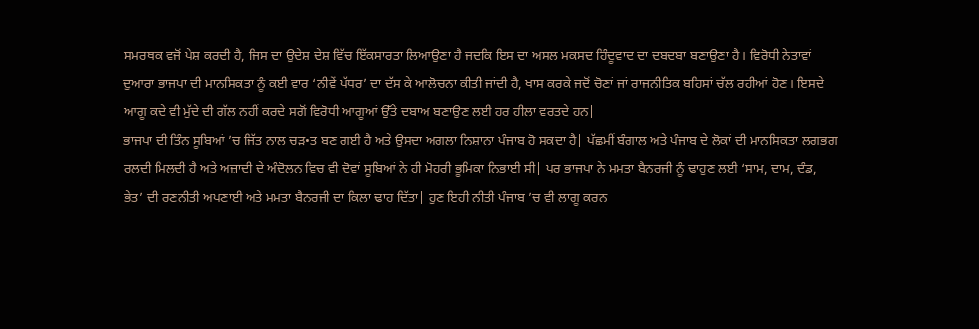ਸਮਰਥਕ ਵਜੋਂ ਪੇਸ਼ ਕਰਦੀ ਹੈ, ਜਿਸ ਦਾ ਉਦੇਸ਼ ਦੇਸ਼ ਵਿੱਚ ਇੱਕਸਾਰਤਾ ਲਿਆਉਣਾ ਹੈ ਜਦਕਿ ਇਸ ਦਾ ਅਸਲ ਮਕਸਦ ਹਿੰਦੂਵਾਦ ਦਾ ਦਬਦਬਾ ਬਣਾਉਣਾ ਹੈ। ਵਿਰੋਧੀ ਨੇਤਾਵਾਂ ਦੁਆਰਾ ਭਾਜਪਾ ਦੀ ਮਾਨਸਿਕਤਾ ਨੂੰ ਕਈ ਵਾਰ ‘ਨੀਵੇਂ ਪੱਧਰ’ ਦਾ ਦੱਸ ਕੇ ਆਲੋਚਨਾ ਕੀਤੀ ਜਾਂਦੀ ਹੈ, ਖਾਸ ਕਰਕੇ ਜਦੋਂ ਚੋਣਾਂ ਜਾਂ ਰਾਜਨੀਤਿਕ ਬਹਿਸਾਂ ਚੱਲ ਰਹੀਆਂ ਹੋਣ। ਇਸਦੇ ਆਗੂ ਕਦੇ ਵੀ ਮੁੱਦੇ ਦੀ ਗੱਲ ਨਹੀਂ ਕਰਦੇ ਸਗੋਂ ਵਿਰੋਧੀ ਆਗੂਆਂ ਉੱਤੇ ਦਬਾਅ ਬਣਾਉਣ ਲਈ ਹਰ ਹੀਲਾ ਵਰਤਦੇ ਹਨ|
ਭਾਜਪਾ ਦੀ ਤਿੰਨ ਸੂਬਿਆਂ ’ਚ ਜਿੱਤ ਨਾਲ ਚੜ•ਤ ਬਣ ਗਈ ਹੈ ਅਤੇ ਉਸਦਾ ਅਗਲਾ ਨਿਸ਼ਾਨਾ ਪੰਜਾਬ ਹੋ ਸਕਦਾ ਹੈ| ਪੱਛਮੀਂ ਬੰਗਾਲ ਅਤੇ ਪੰਜਾਬ ਦੇ ਲੋਕਾਂ ਦੀ ਮਾਨਸਿਕਤਾ ਲਗਭਗ ਰਲਦੀ ਮਿਲਦੀ ਹੈ ਅਤੇ ਅਜ਼ਾਦੀ ਦੇ ਅੰਦੋਲਨ ਵਿਚ ਵੀ ਦੋਵਾਂ ਸੂਬਿਆਂ ਨੇ ਹੀ ਮੋਹਰੀ ਭੂਮਿਕਾ ਨਿਭਾਈ ਸੀ| ਪਰ ਭਾਜਪਾ ਨੇ ਮਮਤਾ ਬੈਨਰਜੀ ਨੂੰ ਢਾਹੁਣ ਲਈ ‘ਸਾਮ, ਦਾਮ, ਦੰਡ, ਭੇਤ’ ਦੀ ਰਣਨੀਤੀ ਅਪਣਾਈ ਅਤੇ ਮਮਤਾ ਬੈਨਰਜੀ ਦਾ ਕਿਲਾ ਢਾਹ ਦਿੱਤਾ| ਹੁਣ ਇਹੀ ਨੀਤੀ ਪੰਜਾਬ ’ਚ ਵੀ ਲਾਗੂ ਕਰਨ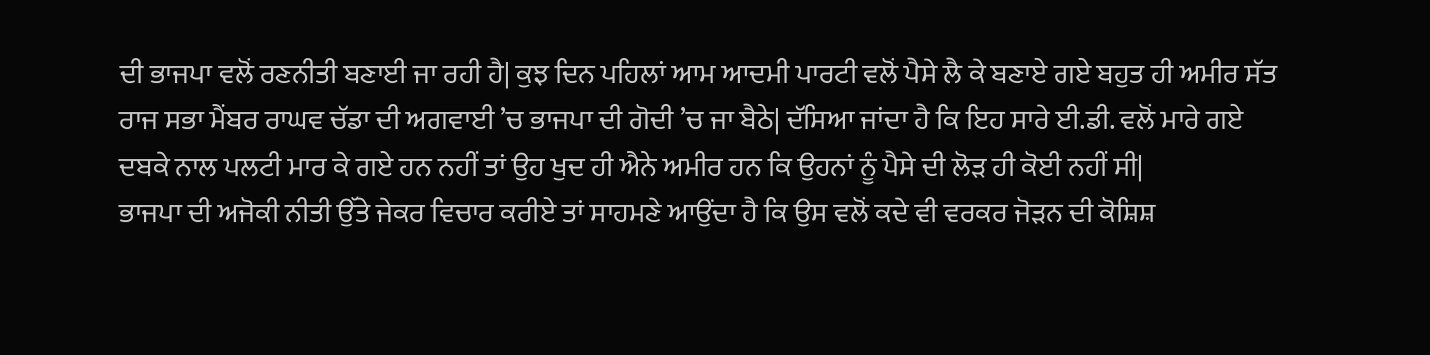ਦੀ ਭਾਜਪਾ ਵਲੋਂ ਰਣਨੀਤੀ ਬਣਾਈ ਜਾ ਰਹੀ ਹੈ| ਕੁਝ ਦਿਨ ਪਹਿਲਾਂ ਆਮ ਆਦਮੀ ਪਾਰਟੀ ਵਲੋਂ ਪੈਸੇ ਲੈ ਕੇ ਬਣਾਏ ਗਏ ਬਹੁਤ ਹੀ ਅਮੀਰ ਸੱਤ ਰਾਜ ਸਭਾ ਮੈਂਬਰ ਰਾਘਵ ਚੱਡਾ ਦੀ ਅਗਵਾਈ ’ਚ ਭਾਜਪਾ ਦੀ ਗੋਦੀ ’ਚ ਜਾ ਬੈਠੇ| ਦੱਸਿਆ ਜਾਂਦਾ ਹੈ ਕਿ ਇਹ ਸਾਰੇ ਈ.ਡੀ. ਵਲੋਂ ਮਾਰੇ ਗਏ ਦਬਕੇ ਨਾਲ ਪਲਟੀ ਮਾਰ ਕੇ ਗਏ ਹਨ ਨਹੀਂ ਤਾਂ ਉਹ ਖੁਦ ਹੀ ਐਨੇ ਅਮੀਰ ਹਨ ਕਿ ਉਹਨਾਂ ਨੂੰ ਪੈਸੇ ਦੀ ਲੋੜ ਹੀ ਕੋਈ ਨਹੀਂ ਸੀ|
ਭਾਜਪਾ ਦੀ ਅਜੋਕੀ ਨੀਤੀ ਉੱਤੇ ਜੇਕਰ ਵਿਚਾਰ ਕਰੀਏ ਤਾਂ ਸਾਹਮਣੇ ਆਉਂਦਾ ਹੈ ਕਿ ਉਸ ਵਲੋਂ ਕਦੇ ਵੀ ਵਰਕਰ ਜੋੜਨ ਦੀ ਕੋਸ਼ਿਸ਼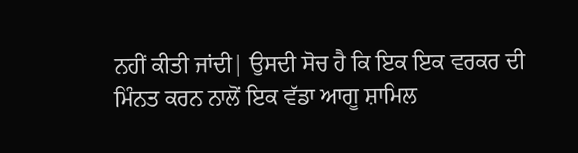ਨਹੀਂ ਕੀਤੀ ਜਾਂਦੀ| ਉਸਦੀ ਸੋਚ ਹੈ ਕਿ ਇਕ ਇਕ ਵਰਕਰ ਦੀ ਮਿੰਨਤ ਕਰਨ ਨਾਲੋਂ ਇਕ ਵੱਡਾ ਆਗੂ ਸ਼ਾਮਿਲ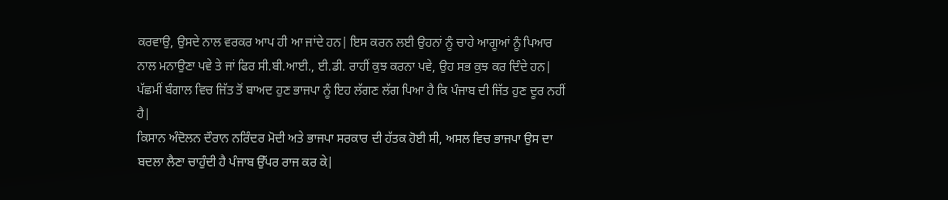ਕਰਵਾਉ, ਉਸਦੇ ਨਾਲ ਵਰਕਰ ਆਪ ਹੀ ਆ ਜਾਂਦੇ ਹਨ| ਇਸ ਕਰਨ ਲਈ ਉਹਨਾਂ ਨੂੰ ਚਾਹੇ ਆਗੂਆਂ ਨੂੰ ਪਿਆਰ ਨਾਲ ਮਨਾਉਣਾ ਪਵੇ ਤੇ ਜਾਂ ਫਿਰ ਸੀ.ਬੀ.ਆਈ., ਈ.ਡੀ. ਰਾਹੀਂ ਕੁਝ ਕਰਨਾ ਪਵੇ, ਉਹ ਸਭ ਕੁਝ ਕਰ ਦਿੰਦੇ ਹਨ| ਪੱਛਮੀਂ ਬੰਗਾਲ ਵਿਚ ਜਿੱਤ ਤੋਂ ਬਾਅਦ ਹੁਣ ਭਾਜਪਾ ਨੂੰ ਇਹ ਲੱਗਣ ਲੱਗ ਪਿਆ ਹੈ ਕਿ ਪੰਜਾਬ ਦੀ ਜਿੱਤ ਹੁਣ ਦੂਰ ਨਹੀਂ ਹੈ|
ਕਿਸਾਨ ਅੰਦੋਲਨ ਦੌਰਾਨ ਨਰਿੰਦਰ ਮੋਦੀ ਅਤੇ ਭਾਜਪਾ ਸਰਕਾਰ ਦੀ ਹੱਤਕ ਹੋਈ ਸੀ, ਅਸਲ ਵਿਚ ਭਾਜਪਾ ਉਸ ਦਾ ਬਦਲਾ ਲੈਣਾ ਚਾਹੁੰਦੀ ਹੈ ਪੰਜਾਬ ਉੱਪਰ ਰਾਜ ਕਰ ਕੇ|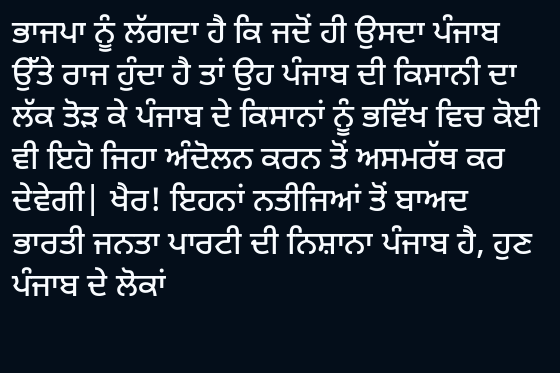ਭਾਜਪਾ ਨੂੰ ਲੱਗਦਾ ਹੈ ਕਿ ਜਦੋਂ ਹੀ ਉਸਦਾ ਪੰਜਾਬ ਉੱਤੇ ਰਾਜ ਹੁੰਦਾ ਹੈ ਤਾਂ ਉਹ ਪੰਜਾਬ ਦੀ ਕਿਸਾਨੀ ਦਾ ਲੱਕ ਤੋੜ ਕੇ ਪੰਜਾਬ ਦੇ ਕਿਸਾਨਾਂ ਨੂੰ ਭਵਿੱਖ ਵਿਚ ਕੋਈ ਵੀ ਇਹੋ ਜਿਹਾ ਅੰਦੋਲਨ ਕਰਨ ਤੋਂ ਅਸਮਰੱਥ ਕਰ ਦੇਵੇਗੀ| ਖੈਰ! ਇਹਨਾਂ ਨਤੀਜਿਆਂ ਤੋਂ ਬਾਅਦ ਭਾਰਤੀ ਜਨਤਾ ਪਾਰਟੀ ਦੀ ਨਿਸ਼ਾਨਾ ਪੰਜਾਬ ਹੈ, ਹੁਣ ਪੰਜਾਬ ਦੇ ਲੋਕਾਂ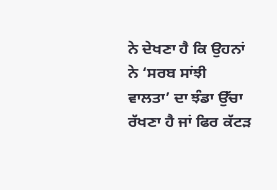ਨੇ ਦੇਖਣਾ ਹੈ ਕਿ ਉਹਨਾਂ ਨੇ ‘ਸਰਬ ਸਾਂਝੀ ਵਾਲਤਾ’ ਦਾ ਝੰਡਾ ਉੱਚਾ ਰੱਖਣਾ ਹੈ ਜਾਂ ਫਿਰ ਕੱਟੜ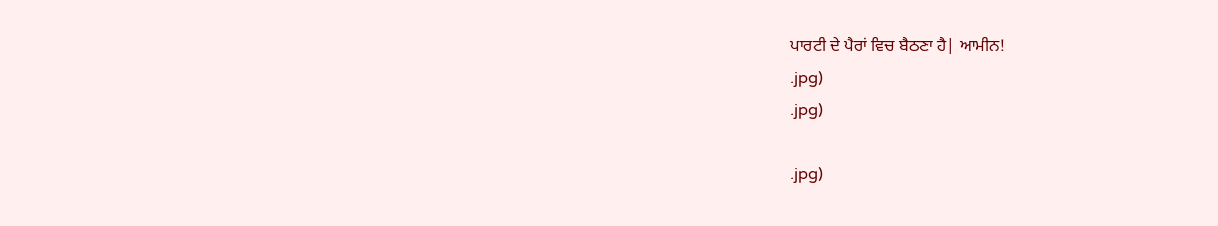ਪਾਰਟੀ ਦੇ ਪੈਰਾਂ ਵਿਚ ਬੈਠਣਾ ਹੈ| ਆਮੀਨ!
.jpg)
.jpg)

.jpg)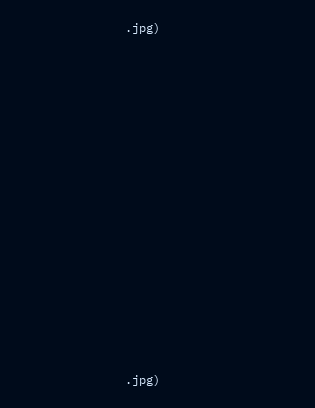.jpg)




















.jpg)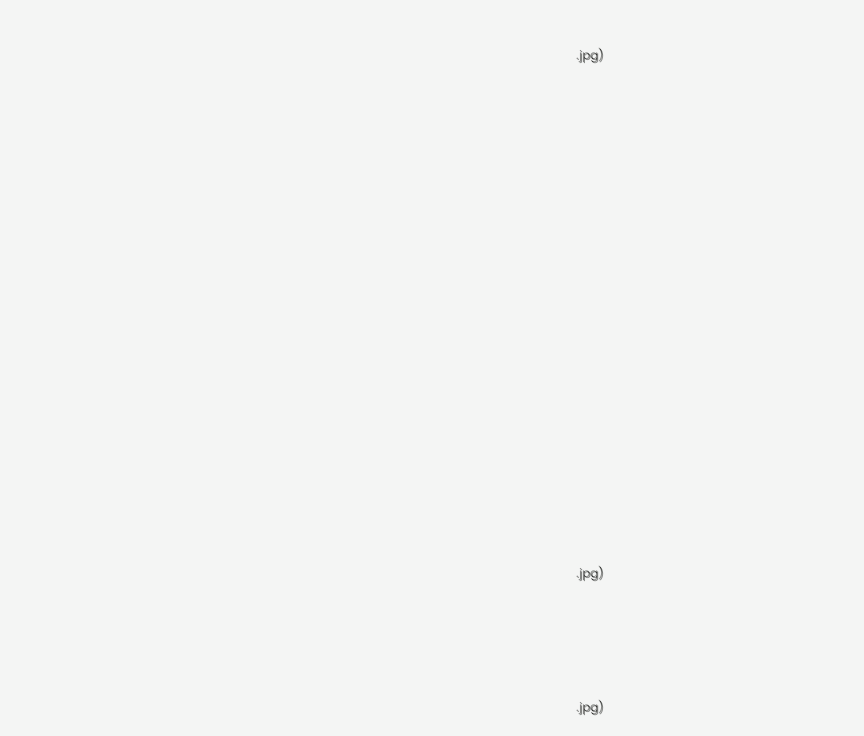.jpg)


























.jpg)






.jpg)